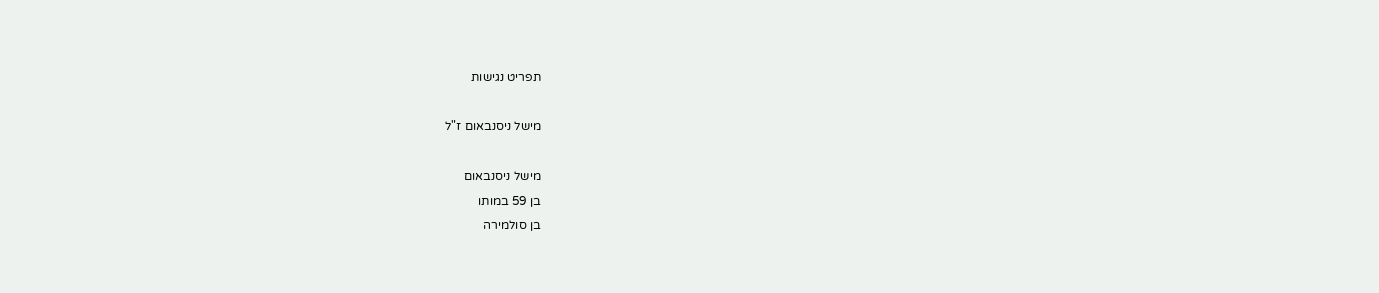תפריט נגישות

מישל ניסנבאום ז"ל

מישל ניסנבאום
בן 59 במותו
בן סולמירה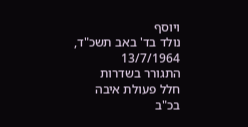ויוסף
נולד בד' באב תשכ"ד, 13/7/1964
התגורר בשדרות
חלל פעולת איבה
בכ"ב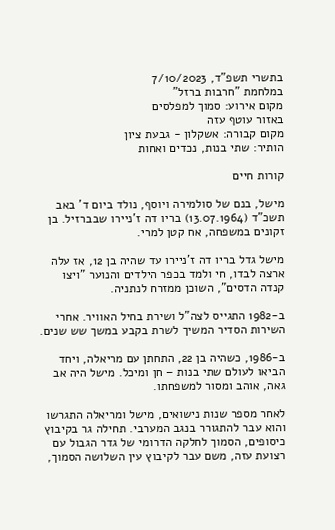בתשרי תשפ"ד, 7/10/2023
במלחמת "חרבות ברזל"
מקום אירוע: סמוך למפלסים
באזור עוטף עזה
מקום קבורה: אשקלון - גבעת ציון
הותיר: שתי בנות, נכדים ואחות

קורות חיים

מישל, בנם של סולמירה ויוסף, נולד ביום ד' באב תשכ"ד (13.07.1964) בריו דה ז'ניירו שבברזיל. בן זקונים במשפחה, אח קטן למרי.

מישל גדל בריו דה ז'ניירו עד שהיה בן 12, אז עלה ארצה לבדו, חי ולמד בכפר הילדים והנוער "ויצו קנדה הדסים", השוכן ממזרח לנתניה.

ב-1982 התגייס לצה"ל ושירת בחיל האוויר. אחרי השירות הסדיר המשיך לשרת בקבע במשך שש שנים.

ב-1986, כשהיה בן 22, התחתן עם מריאלה, ויחד הביאו לעולם שתי בנות – חן ומיכל. מישל היה אב גאה, אוהב ומסור למשפחתו.

לאחר מספר שנות נישואים, מישל ומריאלה התגרשו והוא עבר להתגורר בנגב המערבי. תחילה גר בקיבוץ כיסופים, הסמוך לחלקה הדרומי של גדר הגבול עם רצועת עזה, משם עבר לקיבוץ עין השלושה הסמוך,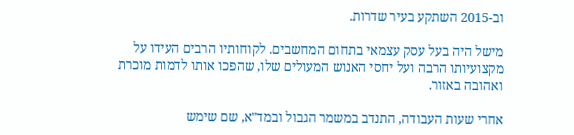וב-2015 השתקע בעיר שדרות.

מישל היה בעל עסק עצמאי בתחום המחשבים. לקוחותיו הרבים העידו על מקצועיותו הרבה ועל יחסי האנוש המעולים שלו, שהפכו אותו לדמות מוכרת ואהובה באזור.

אחרי שעות העבודה, התנדב במשמר הגבול ובמד"א, שם שימש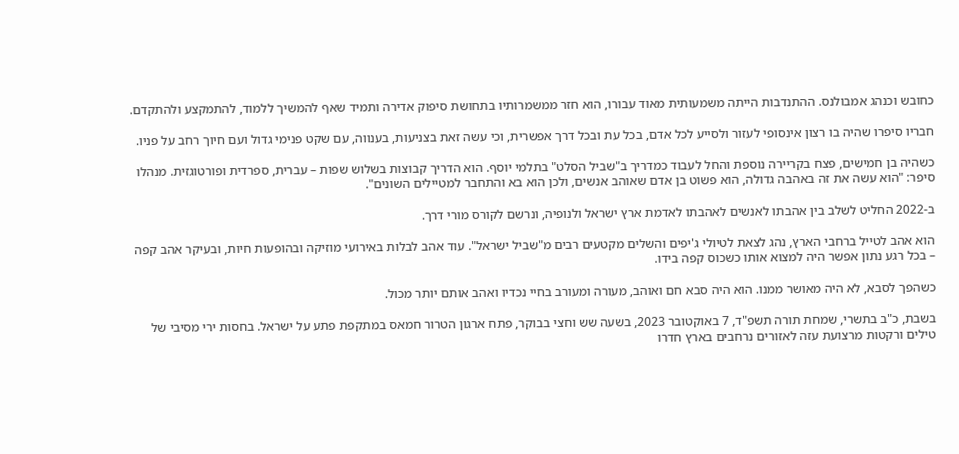כחובש וכנהג אמבולנס. ההתנדבות הייתה משמעותית מאוד עבורו, הוא חזר ממשמרותיו בתחושת סיפוק אדירה ותמיד שאף להמשיך ללמוד, להתמקצע ולהתקדם.

חבריו סיפרו שהיה בו רצון אינסופי לעזור ולסייע לכל אדם, בכל עת ובכל דרך אפשרית, וכי עשה זאת בצניעות, בענווה, עם שקט פנימי גדול ועם חיוך רחב על פניו.

כשהיה בן חמישים, פצח בקריירה נוספת והחל לעבוד כמדריך ב"שביל הסלט" בתלמי יוסף. הוא הדריך קבוצות בשלוש שפות – עברית, ספרדית ופורטוגזית. מנהלו סיפר: "הוא עשה את זה באהבה גדולה, הוא פשוט בן אדם שאוהב אנשים, ולכן הוא בא והתחבר למטיילים השונים".

ב-2022 החליט לשלב בין אהבתו לאנשים לאהבתו לאדמת ארץ ישראל ולנופיה, ונרשם לקורס מורי דרך.

הוא אהב לטייל ברחבי הארץ, נהג לצאת לטיולי ג'יפים והשלים מקטעים רבים מ"שביל ישראל". עוד אהב לבלות באירועי מוזיקה ובהופעות חיות, ובעיקר אהב קפה – בכל רגע נתון אפשר היה למצוא אותו כשכוס קפה בידו.

כשהפך לסבא, לא היה מאושר ממנו. הוא היה סבא חם ואוהב, מעורה ומעורב בחיי נכדיו ואהב אותם יותר מכול.

בשבת, כ"ב בתשרי, שמחת תורה תשפ"ד, 7 באוקטובר 2023, בשעה שש וחצי בבוקר, פתח ארגון הטרור חמאס במתקפת פתע על ישראל. בחסות ירי מסיבי של טילים ורקטות מרצועת עזה לאזורים נרחבים בארץ חדרו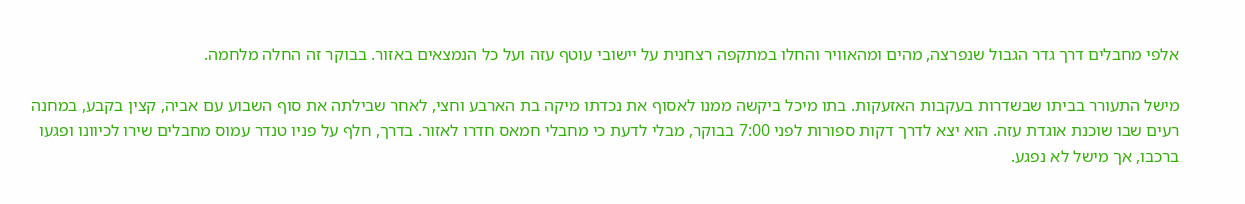אלפי מחבלים דרך גדר הגבול שנפרצה, מהים ומהאוויר והחלו במתקפה רצחנית על יישובי עוטף עזה ועל כל הנמצאים באזור. בבוקר זה החלה מלחמה.

מישל התעורר בביתו שבשדרות בעקבות האזעקות. בתו מיכל ביקשה ממנו לאסוף את נכדתו מיקה בת הארבע וחצי, לאחר שבילתה את סוף השבוע עם אביה, קצין בקבע, במחנה רעים שבו שוכנת אוגדת עזה. הוא יצא לדרך דקות ספורות לפני 7:00 בבוקר, מבלי לדעת כי מחבלי חמאס חדרו לאזור. בדרך, חלף על פניו טנדר עמוס מחבלים שירו לכיוונו ופגעו ברכבו, אך מישל לא נפגע.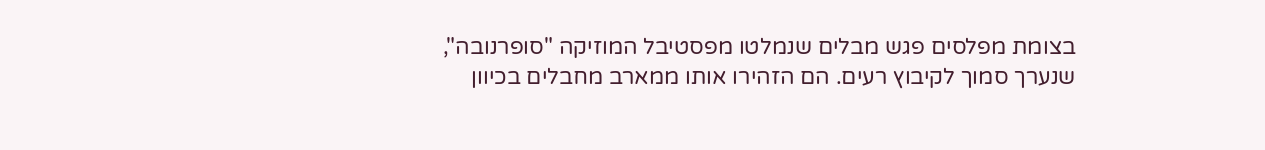בצומת מפלסים פגש מבלים שנמלטו מפסטיבל המוזיקה "סופרנובה", שנערך סמוך לקיבוץ רעים. הם הזהירו אותו ממארב מחבלים בכיוון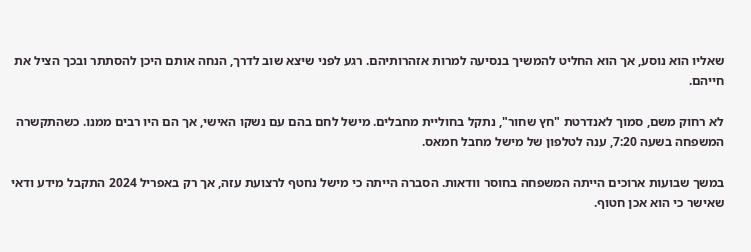שאליו הוא נוסע, אך הוא החליט להמשיך בנסיעה למרות אזהרותיהם. רגע לפני שיצא שוב לדרך, הנחה אותם היכן להסתתר ובכך הציל את חייהם.

לא רחוק משם, סמוך לאנדרטת "חץ שחור", נתקל בחוליית מחבלים. מישל לחם בהם עם נשקו האישי, אך הם היו רבים ממנו. כשהתקשרה המשפחה בשעה 7:20, ענה לטלפון של מישל מחבל חמאס.

במשך שבועות ארוכים הייתה המשפחה בחוסר וודאות. הסברה הייתה כי מישל נחטף לרצועת עזה, אך רק באפריל 2024 התקבל מידע ודאי שאישר כי הוא אכן חטוף.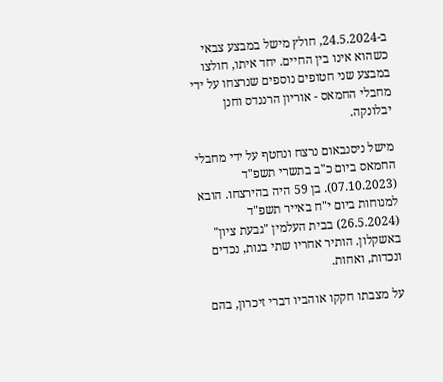ב-24.5.2024, חולץ מישל במבצע צבאי כשהוא אינו בין החיים. יחד איתו, חולצו במבצע שני חטופים נוספים שנרצחו על ידי מחבלי החמאס - אוריון הרננדס וחנן יבלונקה.

מישל ניסנבאום נרצח ונחטף על ידי מחבלי החמאס ביום כ"ב בתשרי תשפ"ד (07.10.2023). בן 59 היה בהירצחו. הובא למנוחות ביום י"ח באייר תשפ"ד (26.5.2024) בבית העלמין "גבעת ציון" באשקלון. הותיר אחריו שתי בנות, נכדים ונכדות, ואחות.

על מצבתו חקקו אוהביו דברי זיכרון, בהם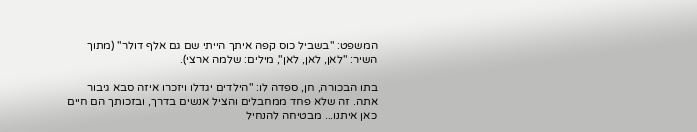המשפט: "בשביל כוס קפה איתך הייתי שם גם אלף דולר" (מתוך השיר: "לאן, לאן, לאן", מילים: שלמה ארצי).

בתו הבכורה, חן, ספדה לו: "הילדים יגדלו ויזכרו איזה סבא גיבור אתה. זה שלא פחד ממחבלים והציל אנשים בדרך, ובזכותך הם חיים כאן איתנו... מבטיחה להנחיל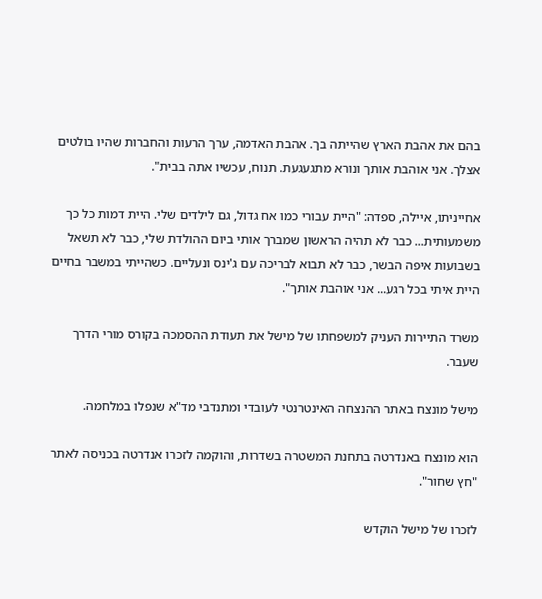בהם את אהבת הארץ שהייתה בך. אהבת האדמה, ערך הרעות והחברות שהיו בולטים אצלך. אני אוהבת אותך ונורא מתגעגעת. תנוח, עכשיו אתה בבית".

אחייניתו, איילה, ספדה: "היית עבורי כמו אח גדול, גם לילדים שלי. היית דמות כל כך משמעותית... כבר לא תהיה הראשון שמברך אותי ביום ההולדת שלי, כבר לא תשאל בשבועות איפה הבשר, כבר לא תבוא לבריכה עם ג'ינס ונעליים. כשהייתי במשבר בחיים היית איתי בכל רגע... אני אוהבת אותך".

משרד התיירות העניק למשפחתו של מישל את תעודת ההסמכה בקורס מורי הדרך שעבר.

מישל מונצח באתר ההנצחה האינטרנטי לעובדי ומתנדבי מד"א שנפלו במלחמה.

הוא מונצח באנדרטה בתחנת המשטרה בשדרות, והוקמה לזכרו אנדרטה בכניסה לאתר "חץ שחור".

לזכרו של מישל הוקדש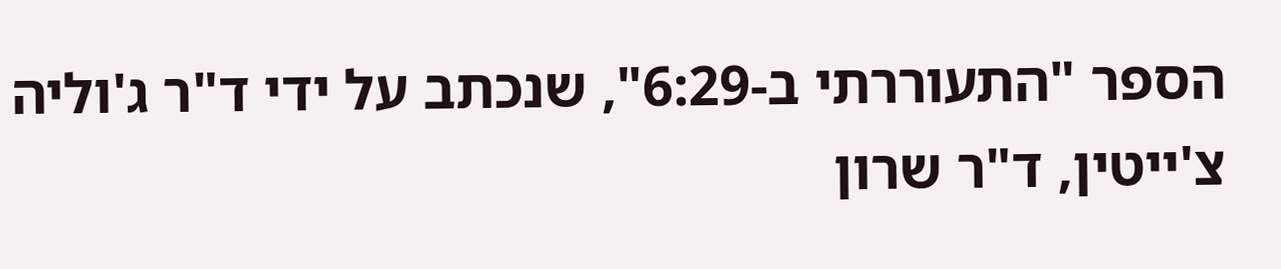הספר "התעוררתי ב-6:29", שנכתב על ידי ד"ר ג'וליה צ'ייטין, ד"ר שרון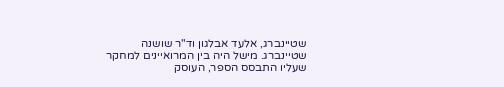שטיינברג, אלעד אבלגון וד"ר שושנה שטיינברג. מישל היה בין המרואיינים למחקר שעליו התבסס הספר, העוסק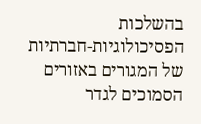בהשלכות הפסיכולוגיות-חברתיות של המגורים באזורים הסמוכים לגדר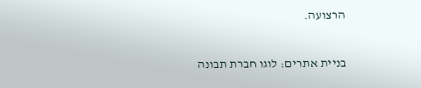הרצועה.

בניית אתרים: לוגו חברת תבונה